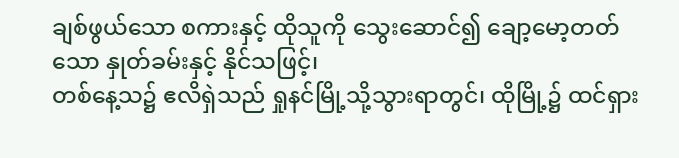ချစ်ဖွယ်သော စကားနှင့် ထိုသူကို သွေးဆောင်၍ ချော့မော့တတ်သော နှုတ်ခမ်းနှင့် နိုင်သဖြင့်၊
တစ်နေ့သ၌ ဧလိရှဲသည် ရှုနင်မြို့သို့သွားရာတွင်၊ ထိုမြို့၌ ထင်ရှား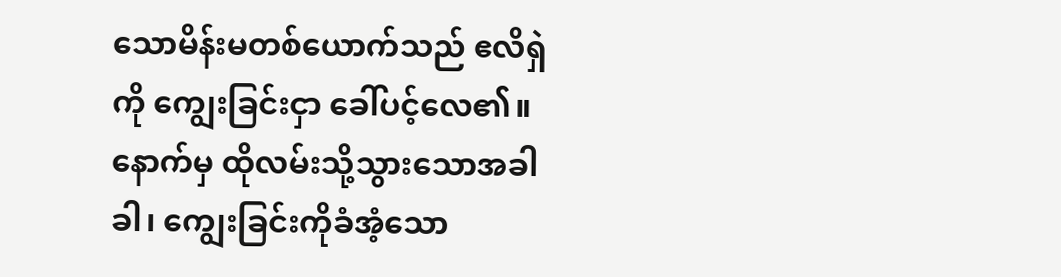သောမိန်းမတစ်ယောက်သည် ဧလိရှဲကို ကျွေးခြင်းငှာ ခေါ်ပင့်လေ၏။ နောက်မှ ထိုလမ်းသို့သွားသောအခါခါ၊ ကျွေးခြင်းကိုခံအံ့သော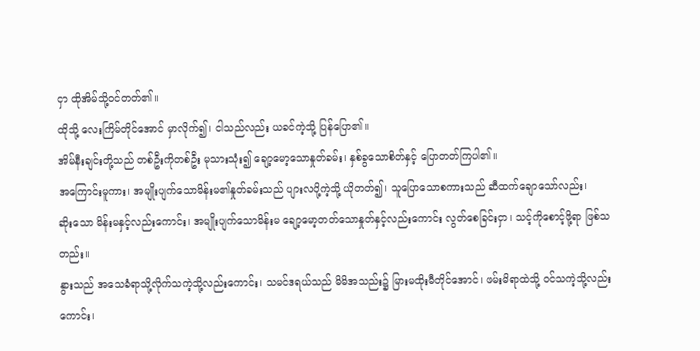ငှာ ထိုအိမ်သို့ဝင်တတ်၏။
ထိုသို့ လေးကြိမ်တိုင်အောင် မှာလိုက်၍၊ ငါသည်လည်း ယခင်ကဲ့သို့ ပြန်ပြော၏။
အိမ်နီးချင်းတို့သည် တစ်ဦးကိုတစ်ဦး မုသားသုံး၍ ချော့မော့သောနှုတ်ခမ်း၊ နှစ်ခွသောစိတ်နှင့် ပြောတတ်ကြပါ၏။
အကြောင်းမူကား၊ အမျိုးပျက်သောမိန်းမ၏နှုတ်ခမ်းသည် ပျားလပို့ကဲ့သို့ ယိုတတ်၍၊ သူပြောသောစကားသည် ဆီထက်ချောသော်လည်း၊
ဆိုးသော မိန်းမနှင့်လည်းကောင်း၊ အမျိုးပျက်သောမိန်းမ ချော့မော့တတ်သောနှုတ်နှင့်လည်းကောင်း လွတ်စေခြင်းငှာ၊ သင့်ကိုစောင့်ဖို့ရာ ဖြစ်သတည်း။
နွားသည် အသေခံရာသို့လိုက်သကဲ့သို့လည်းကောင်း၊ သမင်ဒရယ်သည် မိမိအသည်း၌ မြားမထိုးမီတိုင်အောင်၊ ဖမ်းမိရာထဲသို့ ဝင်သကဲ့သို့လည်းကောင်း၊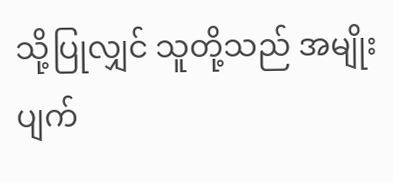သို့ပြုလျှင် သူတို့သည် အမျိုးပျက်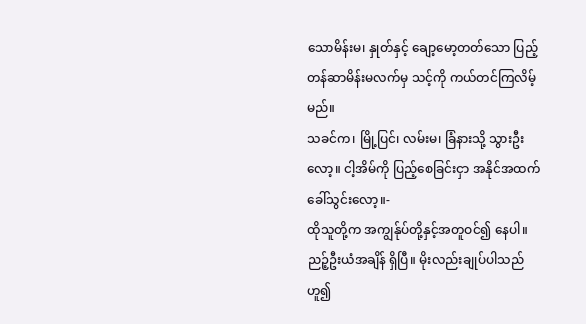သောမိန်းမ၊ နှုတ်နှင့် ချော့မော့တတ်သော ပြည့်တန်ဆာမိန်းမလက်မှ သင့်ကို ကယ်တင်ကြလိမ့်မည်။
သခင်က၊ မြို့ပြင်၊ လမ်းမ၊ ခြံနားသို့ သွားဦးလော့။ ငါ့အိမ်ကို ပြည့်စေခြင်းငှာ အနိုင်အထက် ခေါ်သွင်းလော့။-
ထိုသူတို့က အကျွန်ုပ်တို့နှင့်အတူဝင်၍ နေပါ။ ညဉ့်ဦးယံအချိန် ရှိပြီ။ မိုးလည်းချုပ်ပါသည်ဟူ၍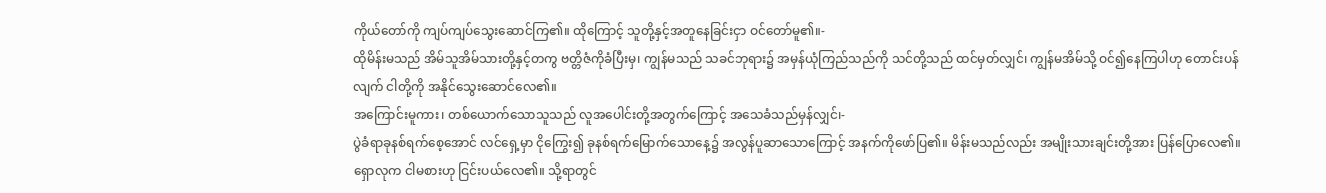ကိုယ်တော်ကို ကျပ်ကျပ်သွေးဆောင်ကြ၏။ ထိုကြောင့် သူတို့နှင့်အတူနေခြင်းငှာ ဝင်တော်မူ၏။-
ထိုမိန်းမသည် အိမ်သူအိမ်သားတို့နှင့်တကွ ဗတ္တိဇံကိုခံပြီးမှ၊ ကျွန်မသည် သခင်ဘုရား၌ အမှန်ယုံကြည်သည်ကို သင်တို့သည် ထင်မှတ်လျှင်၊ ကျွန်မအိမ်သို့ ဝင်၍နေကြပါဟု တောင်းပန်လျက် ငါတို့ကို အနိုင်သွေးဆောင်လေ၏။
အကြောင်းမူကား၊ တစ်ယောက်သောသူသည် လူအပေါင်းတို့အတွက်ကြောင့် အသေခံသည်မှန်လျှင်၊-
ပွဲခံရာခုနစ်ရက်စေ့အောင် လင်ရှေ့မှာ ငိုကြွေး၍ ခုနစ်ရက်မြောက်သောနေ့၌ အလွန်ပူဆာသောကြောင့် အနက်ကိုဖော်ပြ၏။ မိန်းမသည်လည်း အမျိုးသားချင်းတို့အား ပြန်ပြောလေ၏။
ရှောလုက ငါမစားဟု ငြင်းပယ်လေ၏။ သို့ရာတွင်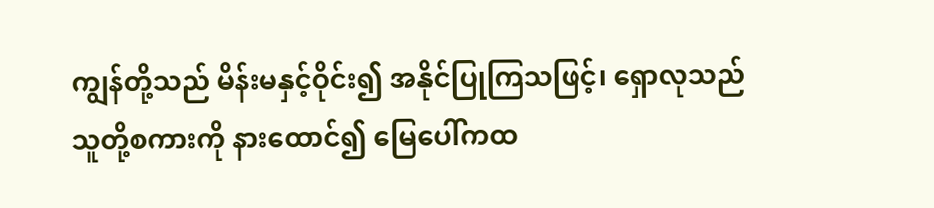ကျွန်တို့သည် မိန်းမနှင့်ဝိုင်း၍ အနိုင်ပြုကြသဖြင့်၊ ရှောလုသည် သူတို့စကားကို နားထောင်၍ မြေပေါ်ကထ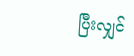ပြီးလျှင်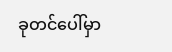ခုတင်ပေါ်မှာ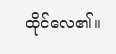ထိုင်လေ၏။